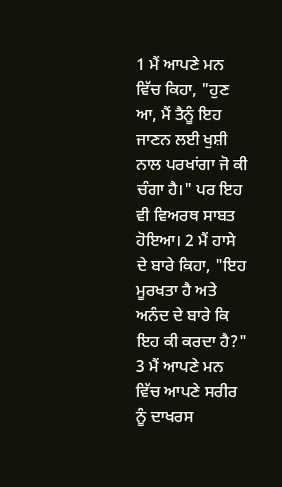1 ਮੈਂ ਆਪਣੇ ਮਨ ਵਿੱਚ ਕਿਹਾ, "ਹੁਣ ਆ, ਮੈਂ ਤੈਨੂੰ ਇਹ ਜਾਣਨ ਲਈ ਖੁਸ਼ੀ ਨਾਲ ਪਰਖਾਂਗਾ ਜੋ ਕੀ ਚੰਗਾ ਹੈ।" ਪਰ ਇਹ ਵੀ ਵਿਅਰਥ ਸਾਬਤ ਹੋਇਆ। 2 ਮੈਂ ਹਾਸੇ ਦੇ ਬਾਰੇ ਕਿਹਾ, "ਇਹ ਮੂਰਖਤਾ ਹੈ ਅਤੇ ਅਨੰਦ ਦੇ ਬਾਰੇ ਕਿ ਇਹ ਕੀ ਕਰਦਾ ਹੈ?" 3 ਮੈਂ ਆਪਣੇ ਮਨ ਵਿੱਚ ਆਪਣੇ ਸਰੀਰ ਨੂੰ ਦਾਖਰਸ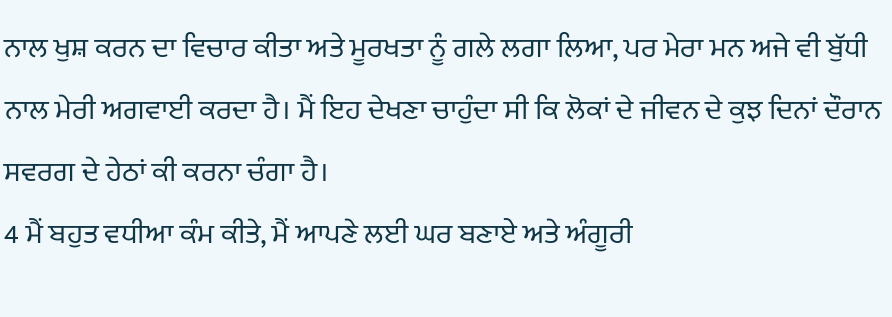ਨਾਲ ਖੁਸ਼ ਕਰਨ ਦਾ ਵਿਚਾਰ ਕੀਤਾ ਅਤੇ ਮੂਰਖਤਾ ਨੂੰ ਗਲੇ ਲਗਾ ਲਿਆ, ਪਰ ਮੇਰਾ ਮਨ ਅਜੇ ਵੀ ਬੁੱਧੀ ਨਾਲ ਮੇਰੀ ਅਗਵਾਈ ਕਰਦਾ ਹੈ। ਮੈਂ ਇਹ ਦੇਖਣਾ ਚਾਹੁੰਦਾ ਸੀ ਕਿ ਲੋਕਾਂ ਦੇ ਜੀਵਨ ਦੇ ਕੁਝ ਦਿਨਾਂ ਦੌਰਾਨ ਸਵਰਗ ਦੇ ਹੇਠਾਂ ਕੀ ਕਰਨਾ ਚੰਗਾ ਹੈ।
4 ਮੈਂ ਬਹੁਤ ਵਧੀਆ ਕੰਮ ਕੀਤੇ, ਮੈਂ ਆਪਣੇ ਲਈ ਘਰ ਬਣਾਏ ਅਤੇ ਅੰਗੂਰੀ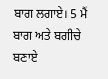ਬਾਗ ਲਗਾਏ। 5 ਮੈਂ ਬਾਗ ਅਤੇ ਬਗੀਚੇ ਬਣਾਏ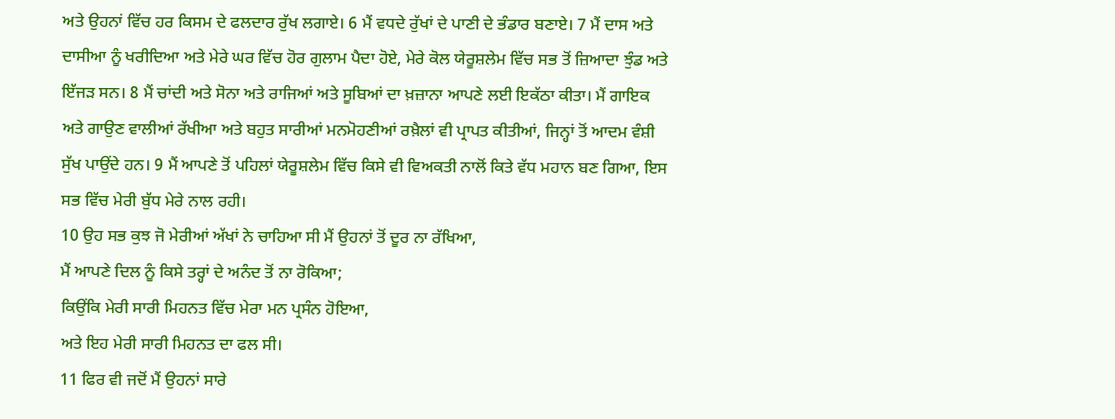ਅਤੇ ਉਹਨਾਂ ਵਿੱਚ ਹਰ ਕਿਸਮ ਦੇ ਫਲਦਾਰ ਰੁੱਖ ਲਗਾਏ। 6 ਮੈਂ ਵਧਦੇ ਰੁੱਖਾਂ ਦੇ ਪਾਣੀ ਦੇ ਭੰਡਾਰ ਬਣਾਏ। 7 ਮੈਂ ਦਾਸ ਅਤੇ ਦਾਸੀਆ ਨੂੰ ਖਰੀਦਿਆ ਅਤੇ ਮੇਰੇ ਘਰ ਵਿੱਚ ਹੋਰ ਗੁਲਾਮ ਪੈਦਾ ਹੋਏ, ਮੇਰੇ ਕੋਲ ਯੇਰੂਸ਼ਲੇਮ ਵਿੱਚ ਸਭ ਤੋਂ ਜ਼ਿਆਦਾ ਝੁੰਡ ਅਤੇ ਇੱਜੜ ਸਨ। 8 ਮੈਂ ਚਾਂਦੀ ਅਤੇ ਸੋਨਾ ਅਤੇ ਰਾਜਿਆਂ ਅਤੇ ਸੂਬਿਆਂ ਦਾ ਖ਼ਜ਼ਾਨਾ ਆਪਣੇ ਲਈ ਇਕੱਠਾ ਕੀਤਾ। ਮੈਂ ਗਾਇਕ ਅਤੇ ਗਾਉਣ ਵਾਲੀਆਂ ਰੱਖੀਆ ਅਤੇ ਬਹੁਤ ਸਾਰੀਆਂ ਮਨਮੋਹਣੀਆਂ ਰਖ਼ੈਲਾਂ ਵੀ ਪ੍ਰਾਪਤ ਕੀਤੀਆਂ, ਜਿਨ੍ਹਾਂ ਤੋਂ ਆਦਮ ਵੰਸ਼ੀ ਸੁੱਖ ਪਾਉਂਦੇ ਹਨ। 9 ਮੈਂ ਆਪਣੇ ਤੋਂ ਪਹਿਲਾਂ ਯੇਰੂਸ਼ਲੇਮ ਵਿੱਚ ਕਿਸੇ ਵੀ ਵਿਅਕਤੀ ਨਾਲੋਂ ਕਿਤੇ ਵੱਧ ਮਹਾਨ ਬਣ ਗਿਆ, ਇਸ ਸਭ ਵਿੱਚ ਮੇਰੀ ਬੁੱਧ ਮੇਰੇ ਨਾਲ ਰਹੀ।
10 ਉਹ ਸਭ ਕੁਝ ਜੋ ਮੇਰੀਆਂ ਅੱਖਾਂ ਨੇ ਚਾਹਿਆ ਸੀ ਮੈਂ ਉਹਨਾਂ ਤੋਂ ਦੂਰ ਨਾ ਰੱਖਿਆ,
ਮੈਂ ਆਪਣੇ ਦਿਲ ਨੂੰ ਕਿਸੇ ਤਰ੍ਹਾਂ ਦੇ ਅਨੰਦ ਤੋਂ ਨਾ ਰੋਕਿਆ;
ਕਿਉਂਕਿ ਮੇਰੀ ਸਾਰੀ ਮਿਹਨਤ ਵਿੱਚ ਮੇਰਾ ਮਨ ਪ੍ਰਸੰਨ ਹੋਇਆ,
ਅਤੇ ਇਹ ਮੇਰੀ ਸਾਰੀ ਮਿਹਨਤ ਦਾ ਫਲ ਸੀ।
11 ਫਿਰ ਵੀ ਜਦੋਂ ਮੈਂ ਉਹਨਾਂ ਸਾਰੇ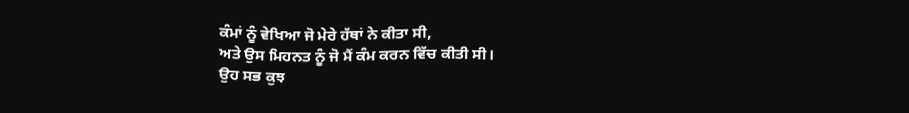ਕੰਮਾਂ ਨੂੰ ਵੇਖਿਆ ਜੋ ਮੇਰੇ ਹੱਥਾਂ ਨੇ ਕੀਤਾ ਸੀ,
ਅਤੇ ਉਸ ਮਿਹਨਤ ਨੂੰ ਜੋ ਮੈਂ ਕੰਮ ਕਰਨ ਵਿੱਚ ਕੀਤੀ ਸੀ।
ਉਹ ਸਭ ਕੁਝ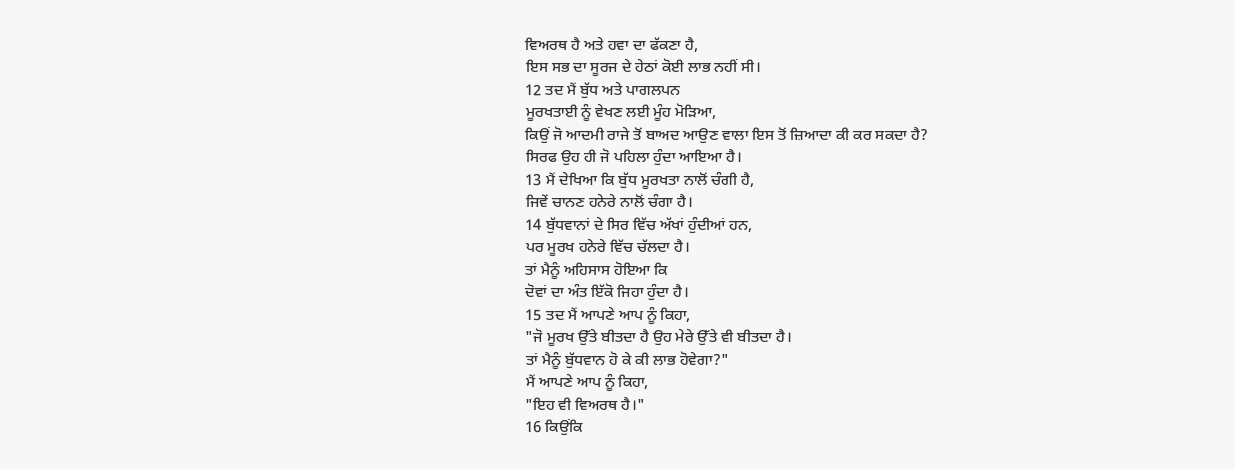ਵਿਅਰਥ ਹੈ ਅਤੇ ਹਵਾ ਦਾ ਫੱਕਣਾ ਹੈ,
ਇਸ ਸਭ ਦਾ ਸੂਰਜ ਦੇ ਹੇਠਾਂ ਕੋਈ ਲਾਭ ਨਹੀਂ ਸੀ।
12 ਤਦ ਮੈਂ ਬੁੱਧ ਅਤੇ ਪਾਗਲਪਨ
ਮੂਰਖਤਾਈ ਨੂੰ ਵੇਖਣ ਲਈ ਮੂੰਹ ਮੋੜਿਆ,
ਕਿਉਂ ਜੋ ਆਦਮੀ ਰਾਜੇ ਤੋਂ ਬਾਅਦ ਆਉਣ ਵਾਲਾ ਇਸ ਤੋਂ ਜ਼ਿਆਦਾ ਕੀ ਕਰ ਸਕਦਾ ਹੈ?
ਸਿਰਫ ਉਹ ਹੀ ਜੋ ਪਹਿਲਾ ਹੁੰਦਾ ਆਇਆ ਹੈ।
13 ਮੈਂ ਦੇਖਿਆ ਕਿ ਬੁੱਧ ਮੂਰਖਤਾ ਨਾਲੋਂ ਚੰਗੀ ਹੈ,
ਜਿਵੇਂ ਚਾਨਣ ਹਨੇਰੇ ਨਾਲੋਂ ਚੰਗਾ ਹੈ।
14 ਬੁੱਧਵਾਨਾਂ ਦੇ ਸਿਰ ਵਿੱਚ ਅੱਖਾਂ ਹੁੰਦੀਆਂ ਹਨ,
ਪਰ ਮੂਰਖ ਹਨੇਰੇ ਵਿੱਚ ਚੱਲਦਾ ਹੈ।
ਤਾਂ ਮੈਨੂੰ ਅਹਿਸਾਸ ਹੋਇਆ ਕਿ
ਦੋਵਾਂ ਦਾ ਅੰਤ ਇੱਕੋ ਜਿਹਾ ਹੁੰਦਾ ਹੈ।
15 ਤਦ ਮੈਂ ਆਪਣੇ ਆਪ ਨੂੰ ਕਿਹਾ,
"ਜੋ ਮੂਰਖ ਉੱਤੇ ਬੀਤਦਾ ਹੈ ਉਹ ਮੇਰੇ ਉੱਤੇ ਵੀ ਬੀਤਦਾ ਹੈ।
ਤਾਂ ਮੈਨੂੰ ਬੁੱਧਵਾਨ ਹੋ ਕੇ ਕੀ ਲਾਭ ਹੋਵੇਗਾ?"
ਮੈਂ ਆਪਣੇ ਆਪ ਨੂੰ ਕਿਹਾ,
"ਇਹ ਵੀ ਵਿਅਰਥ ਹੈ।"
16 ਕਿਉਂਕਿ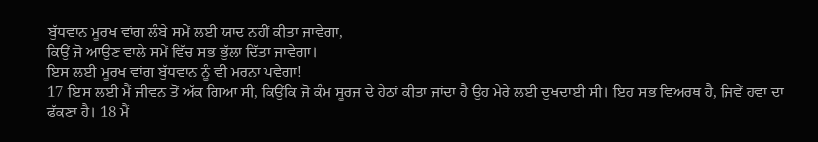ਬੁੱਧਵਾਨ ਮੂਰਖ ਵਾਂਗ ਲੰਬੇ ਸਮੇਂ ਲਈ ਯਾਦ ਨਹੀਂ ਕੀਤਾ ਜਾਵੇਗਾ,
ਕਿਉਂ ਜੋ ਆਉਣ ਵਾਲੇ ਸਮੇਂ ਵਿੱਚ ਸਭ ਭੁੱਲਾ ਦਿੱਤਾ ਜਾਵੇਗਾ।
ਇਸ ਲਈ ਮੂਰਖ ਵਾਂਗ ਬੁੱਧਵਾਨ ਨੂੰ ਵੀ ਮਰਨਾ ਪਵੇਗਾ!
17 ਇਸ ਲਈ ਮੈਂ ਜੀਵਨ ਤੋਂ ਅੱਕ ਗਿਆ ਸੀ, ਕਿਉਂਕਿ ਜੋ ਕੰਮ ਸੂਰਜ ਦੇ ਹੇਠਾਂ ਕੀਤਾ ਜਾਂਦਾ ਹੈ ਉਹ ਮੇਰੇ ਲਈ ਦੁਖਦਾਈ ਸੀ। ਇਹ ਸਭ ਵਿਅਰਥ ਹੈ, ਜਿਵੇਂ ਹਵਾ ਦਾ ਫੱਕਣਾ ਹੈ। 18 ਮੈਂ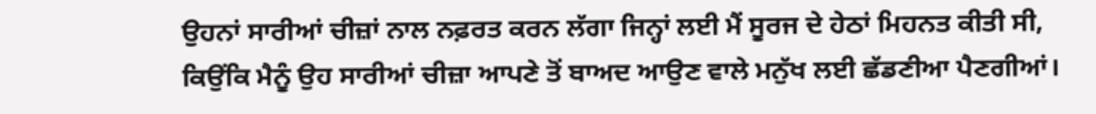ਉਹਨਾਂ ਸਾਰੀਆਂ ਚੀਜ਼ਾਂ ਨਾਲ ਨਫ਼ਰਤ ਕਰਨ ਲੱਗਾ ਜਿਨ੍ਹਾਂ ਲਈ ਮੈਂ ਸੂਰਜ ਦੇ ਹੇਠਾਂ ਮਿਹਨਤ ਕੀਤੀ ਸੀ, ਕਿਉਂਕਿ ਮੈਨੂੰ ਉਹ ਸਾਰੀਆਂ ਚੀਜ਼ਾ ਆਪਣੇ ਤੋਂ ਬਾਅਦ ਆਉਣ ਵਾਲੇ ਮਨੁੱਖ ਲਈ ਛੱਡਣੀਆ ਪੈਣਗੀਆਂ।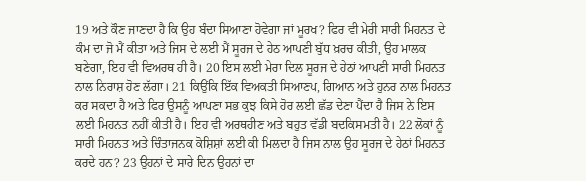19 ਅਤੇ ਕੌਣ ਜਾਣਦਾ ਹੈ ਕਿ ਉਹ ਬੰਦਾ ਸਿਆਣਾ ਹੋਵੇਗਾ ਜਾਂ ਮੂਰਖ? ਫਿਰ ਵੀ ਮੇਰੀ ਸਾਰੀ ਮਿਹਨਤ ਦੇ ਕੰਮ ਦਾ ਜੋ ਮੈਂ ਕੀਤਾ ਅਤੇ ਜਿਸ ਦੇ ਲਈ ਮੈਂ ਸੂਰਜ ਦੇ ਹੇਠ ਆਪਣੀ ਬੁੱਧ ਖ਼ਰਚ ਕੀਤੀ, ਉਹ ਮਾਲਕ ਬਣੇਗਾ, ਇਹ ਵੀ ਵਿਅਰਥ ਹੀ ਹੈ। 20 ਇਸ ਲਈ ਮੇਰਾ ਦਿਲ ਸੂਰਜ ਦੇ ਹੇਠਾਂ ਆਪਣੀ ਸਾਰੀ ਮਿਹਨਤ ਨਾਲ ਨਿਰਾਸ਼ ਹੋਣ ਲੱਗਾ। 21 ਕਿਉਂਕਿ ਇੱਕ ਵਿਅਕਤੀ ਸਿਆਣਪ, ਗਿਆਨ ਅਤੇ ਹੁਨਰ ਨਾਲ ਮਿਹਨਤ ਕਰ ਸਕਦਾ ਹੈ ਅਤੇ ਫਿਰ ਉਸਨੂੰ ਆਪਣਾ ਸਭ ਕੁਝ ਕਿਸੇ ਹੋਰ ਲਈ ਛੱਡ ਦੇਣਾ ਪੈਂਦਾ ਹੈ ਜਿਸ ਨੇ ਇਸ ਲਈ ਮਿਹਨਤ ਨਹੀਂ ਕੀਤੀ ਹੈ। ਇਹ ਵੀ ਅਰਥਹੀਣ ਅਤੇ ਬਹੁਤ ਵੱਡੀ ਬਦਕਿਸਮਤੀ ਹੈ। 22 ਲੋਕਾਂ ਨੂੰ ਸਾਰੀ ਮਿਹਨਤ ਅਤੇ ਚਿੰਤਾਜਨਕ ਕੋਸ਼ਿਸ਼ਾਂ ਲਈ ਕੀ ਮਿਲਦਾ ਹੈ ਜਿਸ ਨਾਲ ਉਹ ਸੂਰਜ ਦੇ ਹੇਠਾਂ ਮਿਹਨਤ ਕਰਦੇ ਹਨ? 23 ਉਹਨਾਂ ਦੇ ਸਾਰੇ ਦਿਨ ਉਹਨਾਂ ਦਾ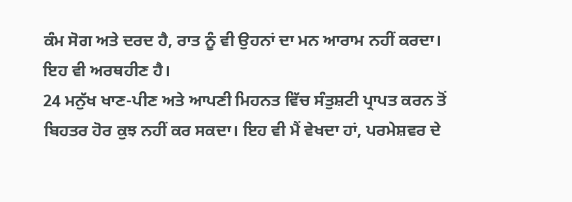ਕੰਮ ਸੋਗ ਅਤੇ ਦਰਦ ਹੈ, ਰਾਤ ਨੂੰ ਵੀ ਉਹਨਾਂ ਦਾ ਮਨ ਆਰਾਮ ਨਹੀਂ ਕਰਦਾ। ਇਹ ਵੀ ਅਰਥਹੀਣ ਹੈ।
24 ਮਨੁੱਖ ਖਾਣ-ਪੀਣ ਅਤੇ ਆਪਣੀ ਮਿਹਨਤ ਵਿੱਚ ਸੰਤੁਸ਼ਟੀ ਪ੍ਰਾਪਤ ਕਰਨ ਤੋਂ ਬਿਹਤਰ ਹੋਰ ਕੁਝ ਨਹੀਂ ਕਰ ਸਕਦਾ। ਇਹ ਵੀ ਮੈਂ ਵੇਖਦਾ ਹਾਂ, ਪਰਮੇਸ਼ਵਰ ਦੇ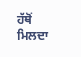ਹੱਥੋਂ ਮਿਲਦਾ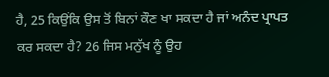ਹੈ, 25 ਕਿਉਂਕਿ ਉਸ ਤੋਂ ਬਿਨਾਂ ਕੌਣ ਖਾ ਸਕਦਾ ਹੈ ਜਾਂ ਅਨੰਦ ਪ੍ਰਾਪਤ ਕਰ ਸਕਦਾ ਹੈ? 26 ਜਿਸ ਮਨੁੱਖ ਨੂੰ ਉਹ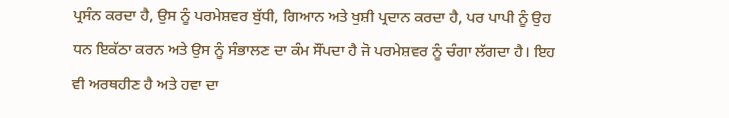ਪ੍ਰਸੰਨ ਕਰਦਾ ਹੈ, ਉਸ ਨੂੰ ਪਰਮੇਸ਼ਵਰ ਬੁੱਧੀ, ਗਿਆਨ ਅਤੇ ਖੁਸ਼ੀ ਪ੍ਰਦਾਨ ਕਰਦਾ ਹੈ, ਪਰ ਪਾਪੀ ਨੂੰ ਉਹ ਧਨ ਇਕੱਠਾ ਕਰਨ ਅਤੇ ਉਸ ਨੂੰ ਸੰਭਾਲਣ ਦਾ ਕੰਮ ਸੌਂਪਦਾ ਹੈ ਜੋ ਪਰਮੇਸ਼ਵਰ ਨੂੰ ਚੰਗਾ ਲੱਗਦਾ ਹੈ। ਇਹ ਵੀ ਅਰਥਹੀਣ ਹੈ ਅਤੇ ਹਵਾ ਦਾ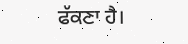ਫੱਕਣਾ ਹੈ।